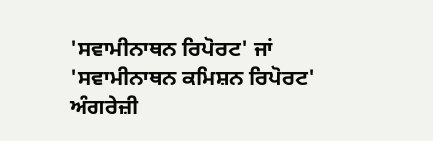'ਸਵਾਮੀਨਾਥਨ ਰਿਪੋਰਟ' ਜਾਂ 'ਸਵਾਮੀਨਾਥਨ ਕਮਿਸ਼ਨ ਰਿਪੋਰਟ' ਅੰਗਰੇਜ਼ੀ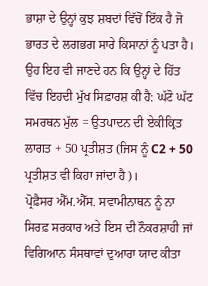ਭਾਸ਼ਾ ਦੇ ਉਨ੍ਹਾਂ ਕੁਝ ਸ਼ਬਦਾਂ ਵਿੱਚੋਂ ਇੱਕ ਹੈ ਜੋ ਭਾਰਤ ਦੇ ਲਗਭਗ ਸਾਰੇ ਕਿਸਾਨਾਂ ਨੂੰ ਪਤਾ ਹੈ। ਉਹ ਇਹ ਵੀ ਜਾਣਦੇ ਹਨ ਕਿ ਉਨ੍ਹਾਂ ਦੇ ਹਿੱਤ ਵਿੱਚ ਇਹਦੀ ਮੁੱਖ ਸਿਫ਼ਾਰਸ਼ ਕੀ ਹੈ: ਘੱਟੋ ਘੱਟ ਸਮਰਥਨ ਮੁੱਲ = ਉਤਪਾਦਨ ਦੀ ਏਕੀਕ੍ਰਿਤ ਲਾਗਤ + 50 ਪ੍ਰਤੀਸ਼ਤ (ਜਿਸ ਨੂੰ C2 + 50 ਪ੍ਰਤੀਸ਼ਤ ਵੀ ਕਿਹਾ ਜਾਂਦਾ ਹੈ)।
ਪ੍ਰੋਫ਼ੈਸਰ ਐੱਮ.ਐੱਸ. ਸਵਾਮੀਨਾਥਨ ਨੂੰ ਨਾ ਸਿਰਫ਼ ਸਰਕਾਰ ਅਤੇ ਇਸ ਦੀ ਨੌਕਰਸ਼ਾਹੀ ਜਾਂ ਵਿਗਿਆਨ ਸੰਸਥਾਵਾਂ ਦੁਆਰਾ ਯਾਦ ਕੀਤਾ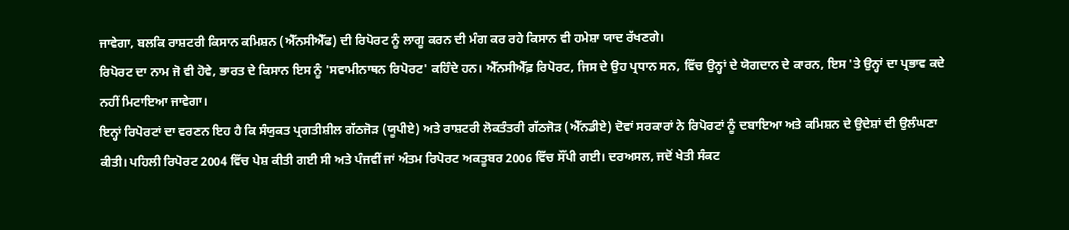ਜਾਵੇਗਾ, ਬਲਕਿ ਰਾਸ਼ਟਰੀ ਕਿਸਾਨ ਕਮਿਸ਼ਨ (ਐੱਨਸੀਐੱਫ) ਦੀ ਰਿਪੋਰਟ ਨੂੰ ਲਾਗੂ ਕਰਨ ਦੀ ਮੰਗ ਕਰ ਰਹੇ ਕਿਸਾਨ ਵੀ ਹਮੇਸ਼ਾ ਯਾਦ ਰੱਖਣਗੇ।
ਰਿਪੋਰਟ ਦਾ ਨਾਮ ਜੋ ਵੀ ਹੋਵੇ, ਭਾਰਤ ਦੇ ਕਿਸਾਨ ਇਸ ਨੂੰ 'ਸਵਾਮੀਨਾਥਨ ਰਿਪੋਰਟ' ਕਹਿੰਦੇ ਹਨ। ਐੱਨਸੀਐੱਫ਼ ਰਿਪੋਰਟ, ਜਿਸ ਦੇ ਉਹ ਪ੍ਰਧਾਨ ਸਨ, ਵਿੱਚ ਉਨ੍ਹਾਂ ਦੇ ਯੋਗਦਾਨ ਦੇ ਕਾਰਨ, ਇਸ 'ਤੇ ਉਨ੍ਹਾਂ ਦਾ ਪ੍ਰਭਾਵ ਕਦੇ ਨਹੀਂ ਮਿਟਾਇਆ ਜਾਵੇਗਾ।
ਇਨ੍ਹਾਂ ਰਿਪੋਰਟਾਂ ਦਾ ਵਰਣਨ ਇਹ ਹੈ ਕਿ ਸੰਯੁਕਤ ਪ੍ਰਗਤੀਸ਼ੀਲ ਗੱਠਜੋੜ (ਯੂਪੀਏ) ਅਤੇ ਰਾਸ਼ਟਰੀ ਲੋਕਤੰਤਰੀ ਗੱਠਜੋੜ (ਐੱਨਡੀਏ) ਦੋਵਾਂ ਸਰਕਾਰਾਂ ਨੇ ਰਿਪੋਰਟਾਂ ਨੂੰ ਦਬਾਇਆ ਅਤੇ ਕਮਿਸ਼ਨ ਦੇ ਉਦੇਸ਼ਾਂ ਦੀ ਉਲੰਘਣਾ ਕੀਤੀ। ਪਹਿਲੀ ਰਿਪੋਰਟ 2004 ਵਿੱਚ ਪੇਸ਼ ਕੀਤੀ ਗਈ ਸੀ ਅਤੇ ਪੰਜਵੀਂ ਜਾਂ ਅੰਤਮ ਰਿਪੋਰਟ ਅਕਤੂਬਰ 2006 ਵਿੱਚ ਸੌਂਪੀ ਗਈ। ਦਰਅਸਲ, ਜਦੋਂ ਖੇਤੀ ਸੰਕਟ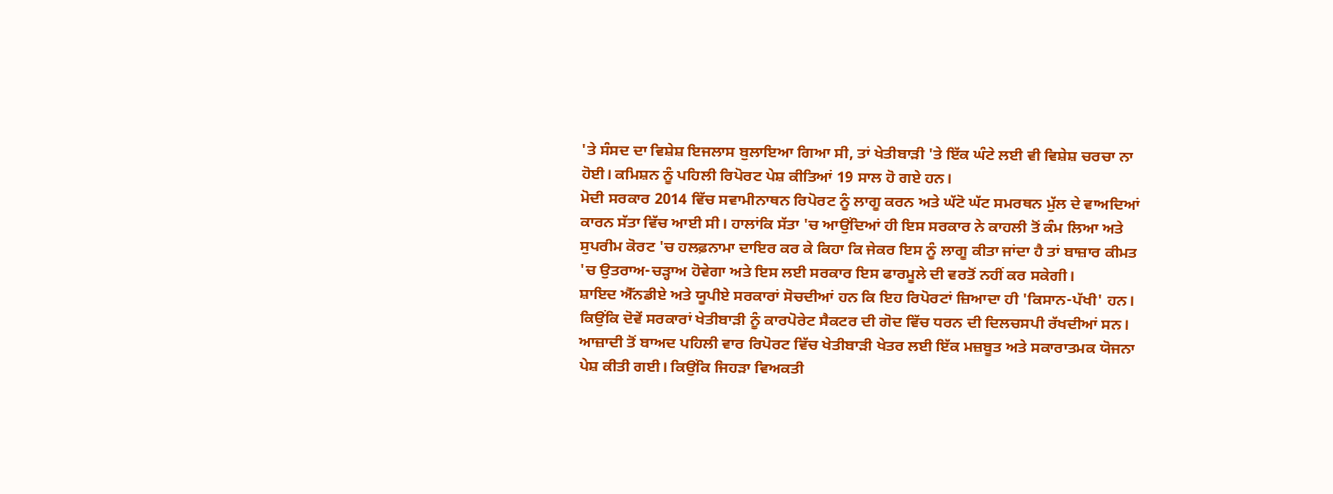'ਤੇ ਸੰਸਦ ਦਾ ਵਿਸ਼ੇਸ਼ ਇਜਲਾਸ ਬੁਲਾਇਆ ਗਿਆ ਸੀ, ਤਾਂ ਖੇਤੀਬਾੜੀ 'ਤੇ ਇੱਕ ਘੰਟੇ ਲਈ ਵੀ ਵਿਸ਼ੇਸ਼ ਚਰਚਾ ਨਾ ਹੋਈ। ਕਮਿਸ਼ਨ ਨੂੰ ਪਹਿਲੀ ਰਿਪੋਰਟ ਪੇਸ਼ ਕੀਤਿਆਂ 19 ਸਾਲ ਹੋ ਗਏ ਹਨ।
ਮੋਦੀ ਸਰਕਾਰ 2014 ਵਿੱਚ ਸਵਾਮੀਨਾਥਨ ਰਿਪੋਰਟ ਨੂੰ ਲਾਗੂ ਕਰਨ ਅਤੇ ਘੱਟੋ ਘੱਟ ਸਮਰਥਨ ਮੁੱਲ ਦੇ ਵਾਅਦਿਆਂ ਕਾਰਨ ਸੱਤਾ ਵਿੱਚ ਆਈ ਸੀ। ਹਾਲਾਂਕਿ ਸੱਤਾ 'ਚ ਆਉਂਦਿਆਂ ਹੀ ਇਸ ਸਰਕਾਰ ਨੇ ਕਾਹਲੀ ਤੋਂ ਕੰਮ ਲਿਆ ਅਤੇ ਸੁਪਰੀਮ ਕੋਰਟ 'ਚ ਹਲਫ਼ਨਾਮਾ ਦਾਇਰ ਕਰ ਕੇ ਕਿਹਾ ਕਿ ਜੇਕਰ ਇਸ ਨੂੰ ਲਾਗੂ ਕੀਤਾ ਜਾਂਦਾ ਹੈ ਤਾਂ ਬਾਜ਼ਾਰ ਕੀਮਤ 'ਚ ਉਤਰਾਅ-ਚੜ੍ਹਾਅ ਹੋਵੇਗਾ ਅਤੇ ਇਸ ਲਈ ਸਰਕਾਰ ਇਸ ਫਾਰਮੂਲੇ ਦੀ ਵਰਤੋਂ ਨਹੀਂ ਕਰ ਸਕੇਗੀ।
ਸ਼ਾਇਦ ਐੱਨਡੀਏ ਅਤੇ ਯੂਪੀਏ ਸਰਕਾਰਾਂ ਸੋਚਦੀਆਂ ਹਨ ਕਿ ਇਹ ਰਿਪੋਰਟਾਂ ਜ਼ਿਆਦਾ ਹੀ 'ਕਿਸਾਨ-ਪੱਖੀ' ਹਨ। ਕਿਉਂਕਿ ਦੋਵੇਂ ਸਰਕਾਰਾਂ ਖੇਤੀਬਾੜੀ ਨੂੰ ਕਾਰਪੋਰੇਟ ਸੈਕਟਰ ਦੀ ਗੋਦ ਵਿੱਚ ਧਰਨ ਦੀ ਦਿਲਚਸਪੀ ਰੱਖਦੀਆਂ ਸਨ। ਆਜ਼ਾਦੀ ਤੋਂ ਬਾਅਦ ਪਹਿਲੀ ਵਾਰ ਰਿਪੋਰਟ ਵਿੱਚ ਖੇਤੀਬਾੜੀ ਖੇਤਰ ਲਈ ਇੱਕ ਮਜ਼ਬੂਤ ਅਤੇ ਸਕਾਰਾਤਮਕ ਯੋਜਨਾ ਪੇਸ਼ ਕੀਤੀ ਗਈ। ਕਿਉਂਕਿ ਜਿਹੜਾ ਵਿਅਕਤੀ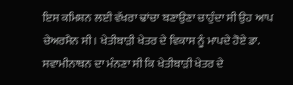ਇਸ ਕਮਿਸ਼ਨ ਲਈ ਵੱਖਰਾ ਢਾਂਚਾ ਬਣਾਉਣਾ ਚਾਹੁੰਦਾ ਸੀ ਉਹ ਆਪ ਚੇਅਰਮੈਨ ਸੀ। ਖੇਤੀਬਾੜੀ ਖੇਤਰ ਦੇ ਵਿਕਾਸ ਨੂੰ ਮਾਪਦੇ ਹੋਏ ਡਾ. ਸਵਾਮੀਨਾਥਨ ਦਾ ਮੰਨਣਾ ਸੀ ਕਿ ਖੇਤੀਬਾੜੀ ਖੇਤਰ ਦੇ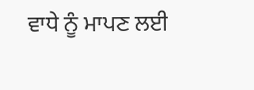ਵਾਧੇ ਨੂੰ ਮਾਪਣ ਲਈ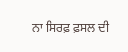ਨਾ ਸਿਰਫ਼ ਫ਼ਸਲ ਦੀ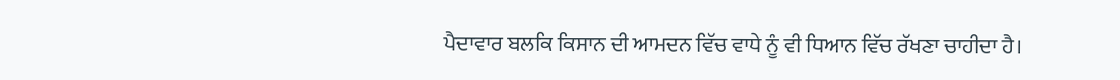ਪੈਦਾਵਾਰ ਬਲਕਿ ਕਿਸਾਨ ਦੀ ਆਮਦਨ ਵਿੱਚ ਵਾਧੇ ਨੂੰ ਵੀ ਧਿਆਨ ਵਿੱਚ ਰੱਖਣਾ ਚਾਹੀਦਾ ਹੈ।